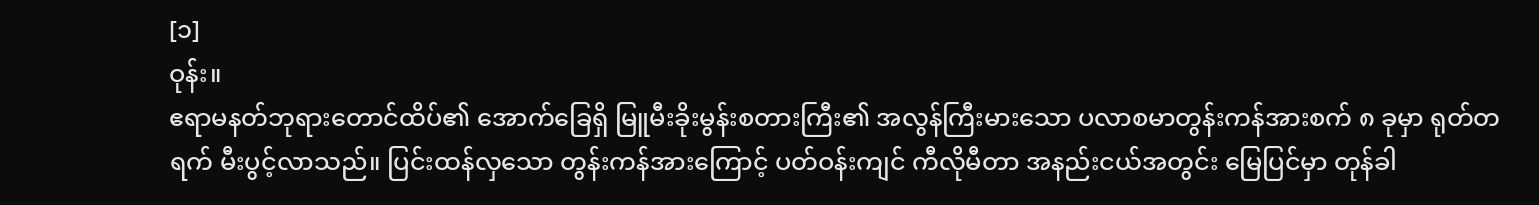[၁]
ဝုန်း။
ဧရာမနတ်ဘုရားတောင်ထိပ်၏ အောက်ခြေရှိ မြူမီးခိုးမွန်းစတားကြီး၏ အလွန်ကြီးမားသော ပလာစမာတွန်းကန်အားစက် ၈ ခုမှာ ရုတ်တရက် မီးပွင့်လာသည်။ ပြင်းထန်လှသော တွန်းကန်အားကြောင့် ပတ်ဝန်းကျင် ကီလိုမီတာ အနည်းငယ်အတွင်း မြေပြင်မှာ တုန်ခါ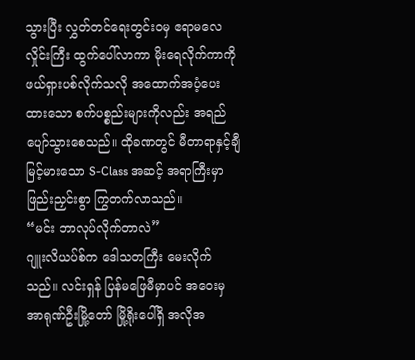သွားပြီး လွှတ်တင်ရေးတွင်းဝမှ ဧရာမလေလှိုင်းကြီး ထွက်ပေါ်လာကာ မိုးရေလိုက်ကာကို ဖယ်ရှားပစ်လိုက်သလို အထောက်အပံ့ပေးထားသော စက်ပစ္စည်းများကိုလည်း အရည်ပျော်သွားစေသည်။ ထိုခဏတွင် မီတာရာနှင့်ချီ မြင့်မားသော S-Class အဆင့် အရာကြီးမှာ ဖြည်းညှင်းစွာ ကြွတက်လာသည်။
“မင်း ဘာလုပ်လိုက်တာလဲ”
ဂျူးလိယပ်စ်က ဒေါသတကြီး မေးလိုက်သည်။ လင်းရှန် ပြန်မဖြေမီမှာပင် အဝေးမှ အာရုဏ်ဦးမြို့တော် မြို့ရိုးပေါ်ရှိ အလိုအ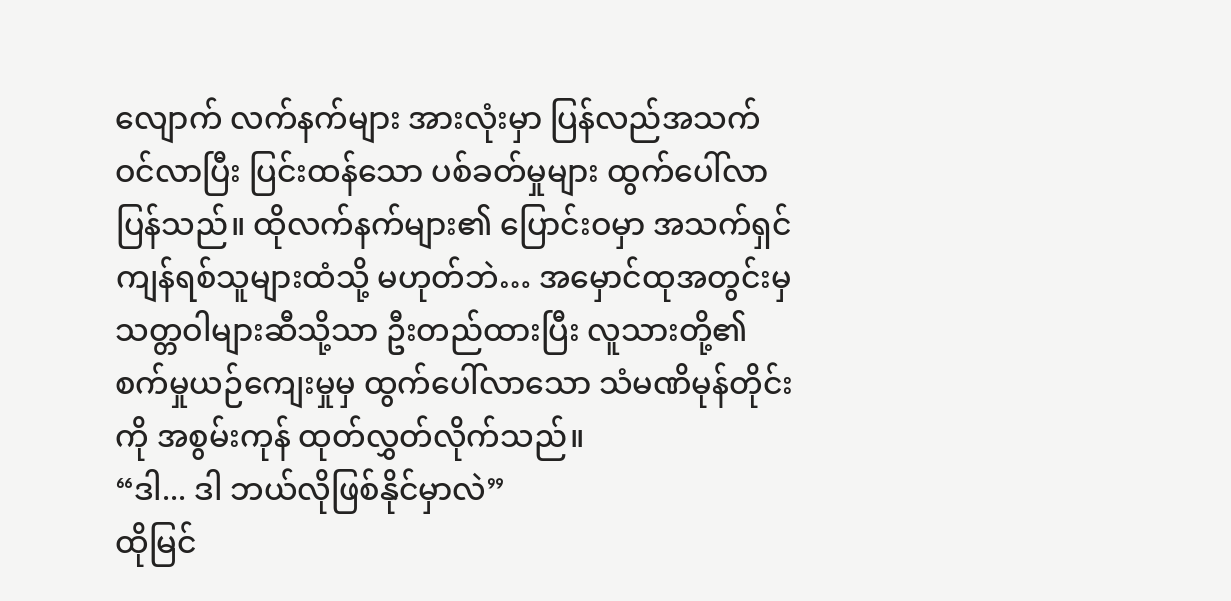လျောက် လက်နက်များ အားလုံးမှာ ပြန်လည်အသက်ဝင်လာပြီး ပြင်းထန်သော ပစ်ခတ်မှုများ ထွက်ပေါ်လာပြန်သည်။ ထိုလက်နက်များ၏ ပြောင်းဝမှာ အသက်ရှင်ကျန်ရစ်သူများထံသို့ မဟုတ်ဘဲ… အမှောင်ထုအတွင်းမှ သတ္တဝါများဆီသို့သာ ဦးတည်ထားပြီး လူသားတို့၏ စက်မှုယဉ်ကျေးမှုမှ ထွက်ပေါ်လာသော သံမဏိမုန်တိုင်းကို အစွမ်းကုန် ထုတ်လွှတ်လိုက်သည်။
“ဒါ... ဒါ ဘယ်လိုဖြစ်နိုင်မှာလဲ”
ထိုမြင်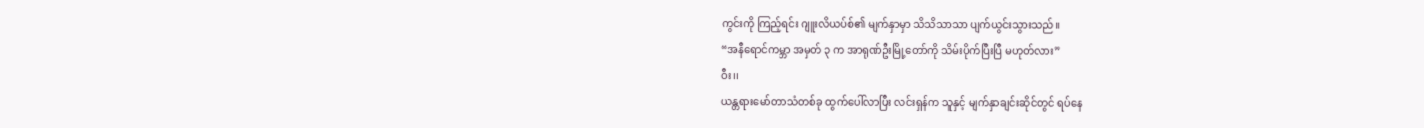ကွင်းကို ကြည့်ရင်း ဂျူးလိယပ်စ်၏ မျက်နှာမှာ သိသိသာသာ ပျက်ယွင်းသွားသည်။
“အနီရောင်ကမ္ဘာ အမှတ် ၃ က အာရုဏ်ဦးမြို့တော်ကို သိမ်းပိုက်ပြီးပြီ မဟုတ်လား”
ဝီး၊၊
ယန္တရားမော်တာသံတစ်ခု ထွက်ပေါ်လာပြီး လင်းရှန်က သူနှင့် မျက်နှာချင်းဆိုင်တွင် ရပ်နေ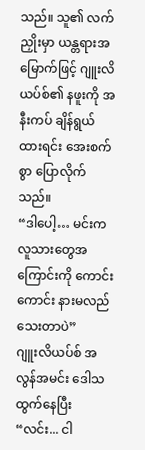သည်။ သူ၏ လက်ညှိုးမှာ ယန္တရားအမြောက်ဖြင့် ဂျူးလိယပ်စ်၏ နဖူးကို အနီးကပ် ချိန်ရွယ်ထားရင်း အေးစက်စွာ ပြောလိုက်သည်။
“ဒါပေါ့… မင်းက လူသားတွေအကြောင်းကို ကောင်းကောင်း နားမလည်သေးတာပဲ”
ဂျူးလိယပ်စ် အလွန်အမင်း ဒေါသထွက်နေပြီး “လင်း... ငါ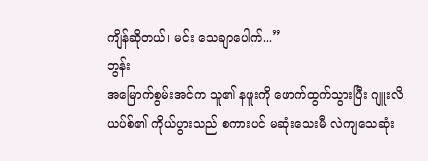ကျိန်ဆိုတယ်၊ မင်း သေချာပေါက်...”
ဘွန်း
အမြောက်စွမ်းအင်က သူ၏ နဖူးကို ဖောက်ထွက်သွားပြီး ဂျူးလိယပ်စ်၏ ကိုယ်ပွားသည် စကားပင် မဆုံးသေးမီ လဲကျသေဆုံး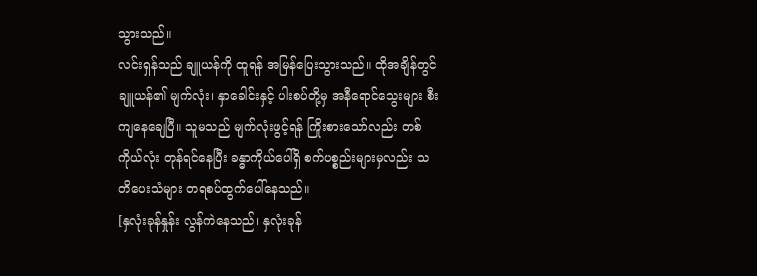သွားသည်။
လင်းရှန်သည် ချူယန်ကို ထူရန် အမြန်ပြေးသွားသည်။ ထိုအချိန်တွင် ချူယန်၏ မျက်လုံး၊ နှာခေါင်းနှင့် ပါးစပ်တို့မှ အနီရောင်သွေးများ စီးကျနေချေပြီ။ သူမသည် မျက်လုံးဖွင့်ရန် ကြိုးစားသော်လည်း တစ်ကိုယ်လုံး တုန်ရင်နေပြီး ခန္ဓာကိုယ်ပေါ်ရှိ စက်ပစ္စည်းများမှလည်း သတိပေးသံများ တရစပ်ထွက်ပေါ်နေသည်။
[နှလုံးခုန်နှုန်း လွန်ကဲနေသည်၊ နှလုံးခုန်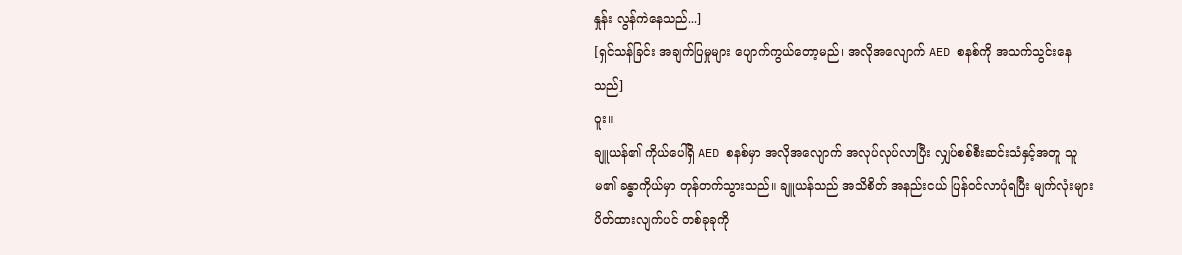နှုန်း လွန်ကဲနေသည်...]
[ရှင်သန်ခြင်း အချက်ပြမှုများ ပျောက်ကွယ်တော့မည်၊ အလိုအလျောက် AED စနစ်ကို အသက်သွင်းနေသည်]
ဝူး။
ချူယန်၏ ကိုယ်ပေါ်ရှိ AED စနစ်မှာ အလိုအလျောက် အလုပ်လုပ်လာပြီး လျှပ်စစ်စီးဆင်းသံနှင့်အတူ သူမ၏ ခန္ဓာကိုယ်မှာ တုန်တက်သွားသည်။ ချူယန်သည် အသိစိတ် အနည်းငယ် ပြန်ဝင်လာပုံရပြီး မျက်လုံးများ ပိတ်ထားလျက်ပင် တစ်ခုခုကို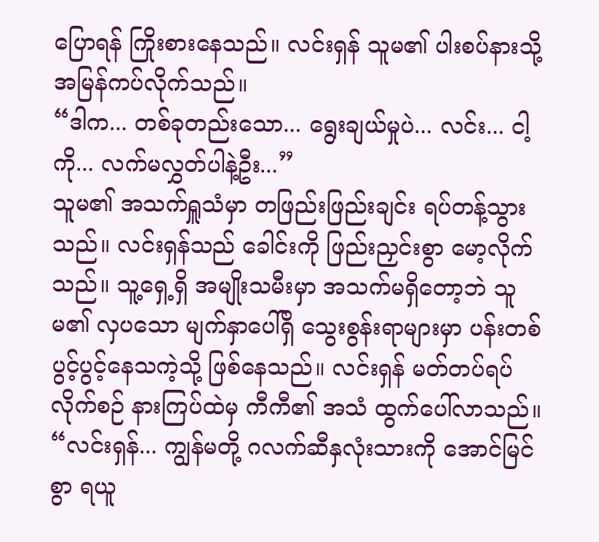ပြောရန် ကြိုးစားနေသည်။ လင်းရှန် သူမ၏ ပါးစပ်နားသို့ အမြန်ကပ်လိုက်သည်။
“ဒါက... တစ်ခုတည်းသော... ရွေးချယ်မှုပဲ... လင်း... ငါ့ကို... လက်မလွှတ်ပါနဲ့ဦး...”
သူမ၏ အသက်ရှူသံမှာ တဖြည်းဖြည်းချင်း ရပ်တန့်သွားသည်။ လင်းရှန်သည် ခေါင်းကို ဖြည်းညှင်းစွာ မော့လိုက်သည်။ သူ့ရှေ့ရှိ အမျိုးသမီးမှာ အသက်မရှိတော့ဘဲ သူမ၏ လှပသော မျက်နှာပေါ်ရှိ သွေးစွန်းရာများမှာ ပန်းတစ်ပွင့်ပွင့်နေသကဲ့သို့ ဖြစ်နေသည်။ လင်းရှန် မတ်တပ်ရပ်လိုက်စဉ် နားကြပ်ထဲမှ ကီကီ၏ အသံ ထွက်ပေါ်လာသည်။
“လင်းရှန်... ကျွန်မတို့ ဂလက်ဆီနှလုံးသားကို အောင်မြင်စွာ ရယူ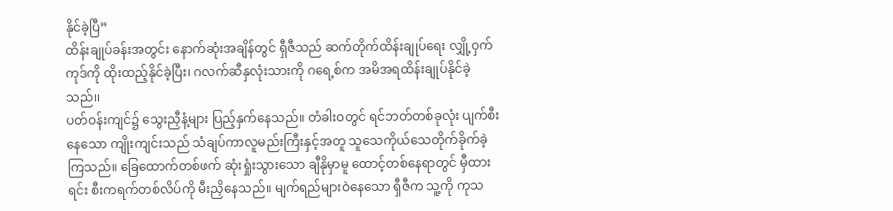နိုင်ခဲ့ပြီ”
ထိန်းချုပ်ခန်းအတွင်း နောက်ဆုံးအချိန်တွင် ရှီဇီသည် ဆက်တိုက်ထိန်းချုပ်ရေး လျှို့ဝှက်ကုဒ်ကို ထိုးထည့်နိုင်ခဲ့ပြီး၊ ဂလက်ဆီနှလုံးသားကို ဂရေ့စ်က အမိအရထိန်းချုပ်နိုင်ခဲ့သည်၊၊
ပတ်ဝန်းကျင်၌ သွေးညှီနံ့များ ပြည့်နှက်နေသည်။ တံခါးဝတွင် ရင်ဘတ်တစ်ခုလုံး ပျက်စီးနေသော ကျိုးကျင်းသည် သံချပ်ကာလူမည်းကြီးနှင့်အတူ သူသေကိုယ်သေတိုက်ခိုက်ခဲ့ကြသည်။ ခြေထောက်တစ်ဖက် ဆုံးရှုံးသွားသော ချီနိုမှာမူ ထောင့်တစ်နေရာတွင် မှီထားရင်း စီးကရက်တစ်လိပ်ကို မီးညှိနေသည်။ မျက်ရည်များဝဲနေသော ရှီဇီက သူ့ကို ကုသ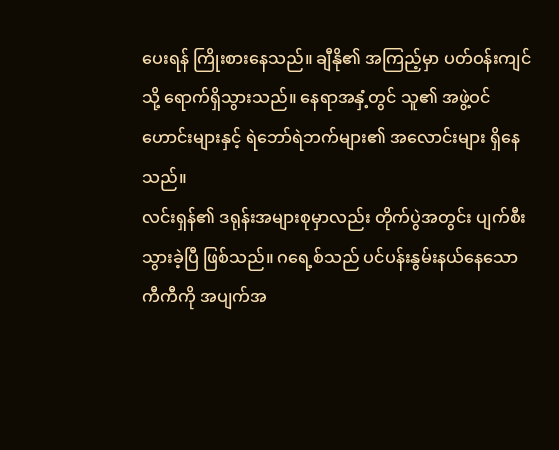ပေးရန် ကြိုးစားနေသည်။ ချီနို၏ အကြည့်မှာ ပတ်ဝန်းကျင်သို့ ရောက်ရှိသွားသည်။ နေရာအနှံ့တွင် သူ၏ အဖွဲ့ဝင်ဟောင်းများနှင့် ရဲဘော်ရဲဘက်များ၏ အလောင်းများ ရှိနေသည်။
လင်းရှန်၏ ဒရုန်းအများစုမှာလည်း တိုက်ပွဲအတွင်း ပျက်စီးသွားခဲ့ပြီ ဖြစ်သည်။ ဂရေ့စ်သည် ပင်ပန်းနွမ်းနယ်နေသော ကီကီကို အပျက်အ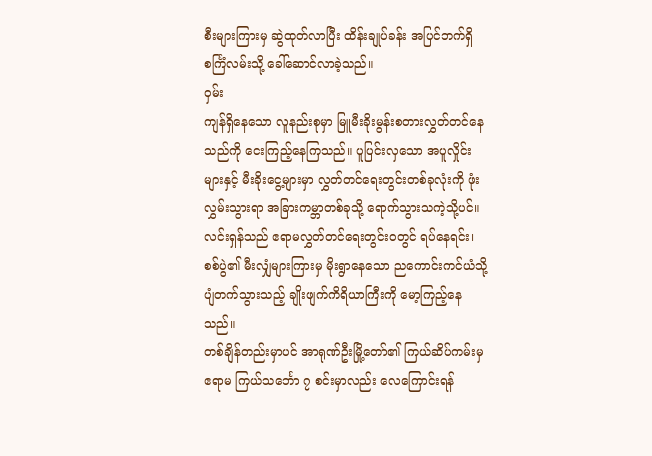စီးများကြားမှ ဆွဲထုတ်လာပြီး ထိန်းချုပ်ခန်း အပြင်ဘက်ရှိ စင်္ကြံလမ်းသို့ ခေါ်ဆောင်လာခဲ့သည်။
ဝှမ်း
ကျန်ရှိနေသော လူနည်းစုမှာ မြူမီးခိုးမွန်းစတားလွှတ်တင်နေသည်ကို ငေးကြည့်နေကြသည်။ ပူပြင်းလှသော အပူလှိုင်းများနှင့် မီးခိုးငွေ့များမှာ လွှတ်တင်ရေးတွင်းတစ်ခုလုံးကို ဖုံးလွှမ်းသွားရာ အခြားကမ္ဘာတစ်ခုသို့ ရောက်သွားသကဲ့သို့ပင်။ လင်းရှန်သည် ဧရာမလွှတ်တင်ရေးတွင်းဝတွင် ရပ်နေရင်း၊ စစ်ပွဲ၏ မီးလျှံများကြားမှ မိုးရွာနေသော ညကောင်းကင်ယံသို့ ပျံတက်သွားသည့် ချိုးဖျက်ကိရိယာကြီးကို မော့ကြည့်နေသည်။
တစ်ချိန်တည်းမှာပင် အာရုဏ်ဦးမြို့တော်၏ ကြယ်ဆိပ်ကမ်းမှ ဧရာမ ကြယ်သင်္ဘော ၇ စင်းမှာလည်း လေကြောင်းရန်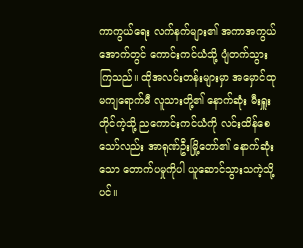ကာကွယ်ရေး လက်နက်များ၏ အကာအကွယ်အောက်တွင် ကောင်းကင်ယံသို့ ပျံတက်သွားကြသည်။ ထိုအလင်းတန်းများမှာ အမှောင်ထုမကျရောက်မီ လူသားတို့၏ နောက်ဆုံး မီးရှူးတိုင်ကဲ့သို့ ညကောင်းကင်ယံကို လင်းထိန်စေသော်လည်း အာရုဏ်ဦးမြို့တော်၏ နောက်ဆုံးသော တောက်ပမှုကိုပါ ယူဆောင်သွားသကဲ့သို့ပင်။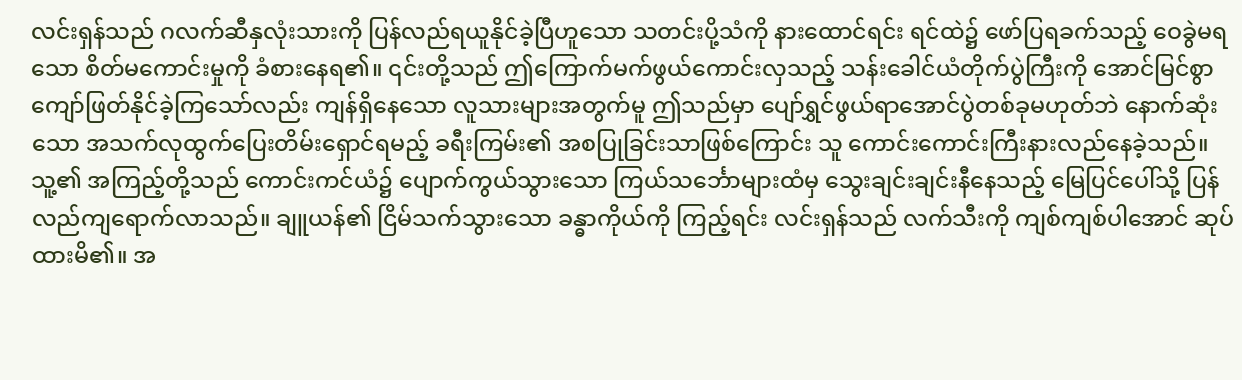လင်းရှန်သည် ဂလက်ဆီနှလုံးသားကို ပြန်လည်ရယူနိုင်ခဲ့ပြီဟူသော သတင်းပို့သံကို နားထောင်ရင်း ရင်ထဲ၌ ဖော်ပြရခက်သည့် ဝေခွဲမရသော စိတ်မကောင်းမှုကို ခံစားနေရ၏။ ၎င်းတို့သည် ဤကြောက်မက်ဖွယ်ကောင်းလှသည့် သန်းခေါင်ယံတိုက်ပွဲကြီးကို အောင်မြင်စွာ ကျော်ဖြတ်နိုင်ခဲ့ကြသော်လည်း ကျန်ရှိနေသော လူသားများအတွက်မူ ဤသည်မှာ ပျော်ရွှင်ဖွယ်ရာအောင်ပွဲတစ်ခုမဟုတ်ဘဲ နောက်ဆုံးသော အသက်လုထွက်ပြေးတိမ်းရှောင်ရမည့် ခရီးကြမ်း၏ အစပြုခြင်းသာဖြစ်ကြောင်း သူ ကောင်းကောင်းကြီးနားလည်နေခဲ့သည်။
သူ့၏ အကြည့်တို့သည် ကောင်းကင်ယံ၌ ပျောက်ကွယ်သွားသော ကြယ်သင်္ဘောများထံမှ သွေးချင်းချင်းနီနေသည့် မြေပြင်ပေါ်သို့ ပြန်လည်ကျရောက်လာသည်။ ချူယန်၏ ငြိမ်သက်သွားသော ခန္ဓာကိုယ်ကို ကြည့်ရင်း လင်းရှန်သည် လက်သီးကို ကျစ်ကျစ်ပါအောင် ဆုပ်ထားမိ၏။ အ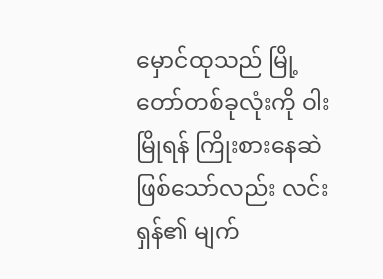မှောင်ထုသည် မြို့တော်တစ်ခုလုံးကို ဝါးမြိုရန် ကြိုးစားနေဆဲဖြစ်သော်လည်း လင်းရှန်၏ မျက်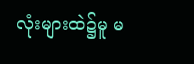လုံးများထဲ၌မူ မ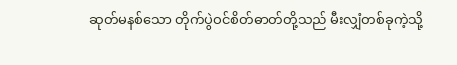ဆုတ်မနစ်သော တိုက်ပွဲဝင်စိတ်ဓာတ်တို့သည် မီးလျှံတစ်ခုကဲ့သို့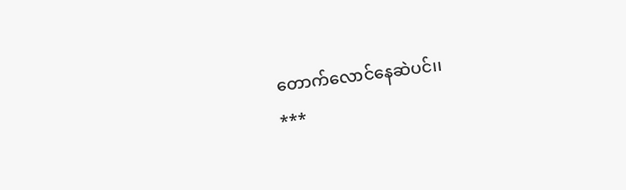တောက်လောင်နေဆဲပင်၊၊
***